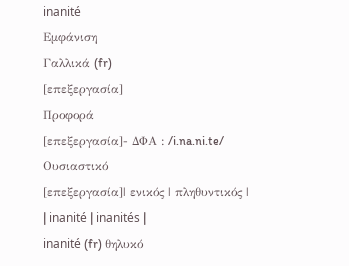inanité
Εμφάνιση
Γαλλικά (fr)
[επεξεργασία]
Προφορά
[επεξεργασία]- ΔΦΑ : /i.na.ni.te/
Ουσιαστικό
[επεξεργασία]| ενικός | πληθυντικός |
| inanité | inanités |
inanité (fr) θηλυκό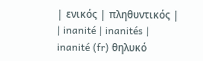| ενικός | πληθυντικός |
| inanité | inanités |
inanité (fr) θηλυκό